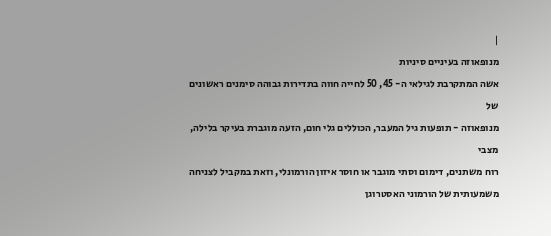|
מנופאוזה בעיניים סיניות
אשה המתקרבת לגילאי ה- 45, 50 לחייה חווה בתדירות גבוהה סימנים ראשונים של
מנופאוזה - תופעות גיל המעבר, הכוללים גלי חום, הזעה מוגברת בעיקר בלילה, מצבי
רוח משתנים, דימום וסתי מוגבר או חוסר איזון הורמונלי, וזאת במקביל לצניחה
משמעותית של הורמוני האסטרוגן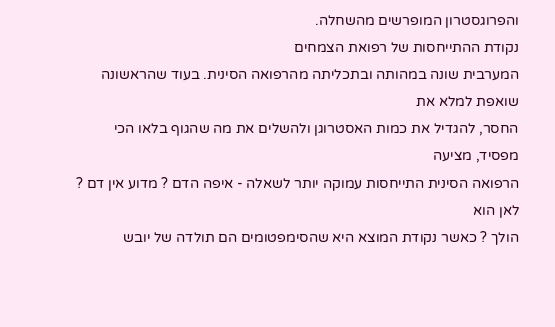והפרוגסטרון המופרשים מהשחלה.
נקודת ההתייחסות של רפואת הצמחים
המערבית שונה במהותה ובתכליתה מהרפואה הסינית. בעוד שהראשונה שואפת למלא את
החסר, להגדיל את כמות האסטרוגן ולהשלים את מה שהגוף בלאו הכי מפסיד, מציעה
הרפואה הסינית התייחסות עמוקה יותר לשאלה - איפה הדם ? מדוע אין דם ? לאן הוא
הולך ? כאשר נקודת המוצא היא שהסימפטומים הם תולדה של יובש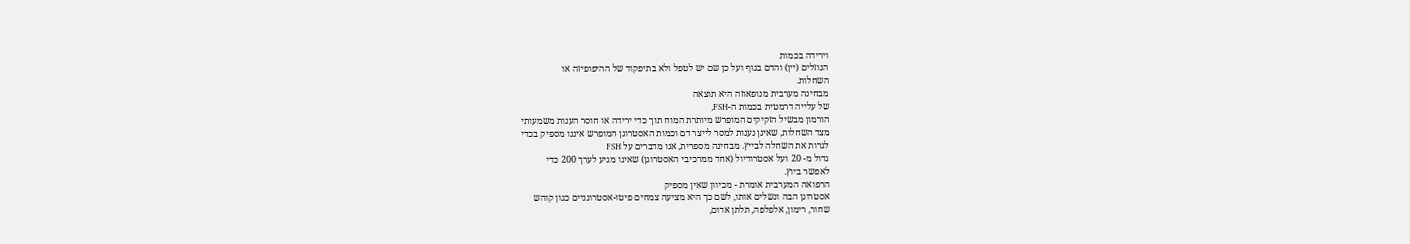וירידה בכמות
הנוזלים (יין) והדם בגוף ועל כן שם יש לטפל ולא בתיפקוד של ההיפופיזה או
השחלות.
מבחינה מערבית מנופאוזה היא תוצאה
של עלייה דרמטית בכמות ה-FSH,
הורמון מבשיל הזקיקים המופרש מיותרת המוח תוך כדי ירידה או חוסר הענות משמעותי
מצד השחלות, שאינן נענות למסר לייצר דם וכמות האסטרוגן המופרש איננו מספיק בכדי
לגרות את השחלה לבייץ. מבחינה מספרית, אנו מדברים על FSH
גדול מ- 20 ועל אסטרודיול (אחד ממרכיבי האסטרוגן) שאינו מגיע לערך 200 כדי
לאפשר ביוץ.
הרפואה המערבית אומרת - מכיוון שאין מספיק
אסטרוגן הבה ונשלים אותו, לשם כך היא מציעה צמחים פיטו-אסטרוגניים כגון קוהש
שחור, רימון, אלפלפה, תלתן אדום,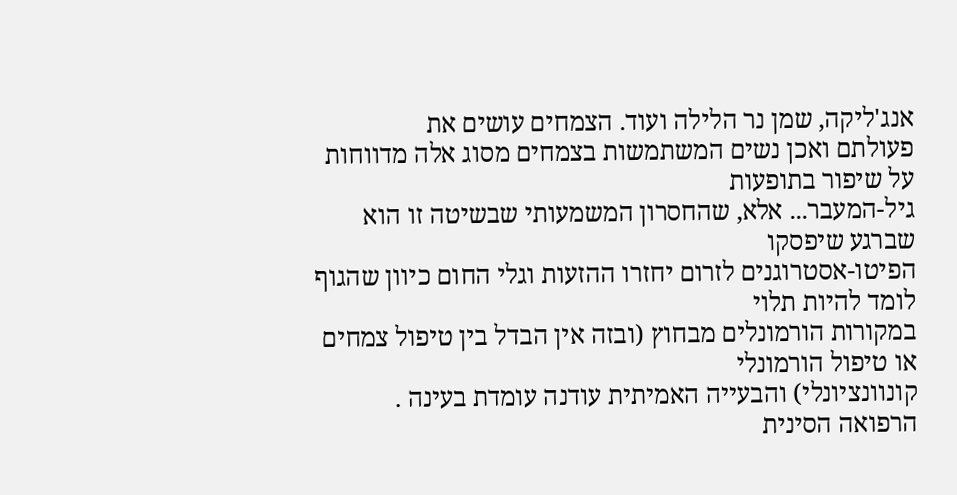אנג'ליקה, שמן נר הלילה ועוד. הצמחים עושים את
פעולתם ואכן נשים המשתמשות בצמחים מסוג אלה מדווחות על שיפור בתופעות
גיל-המעבר... אלא, שהחסרון המשמעותי שבשיטה זו הוא שברגע שיפסקו
הפיטו-אסטרוגנים לזרום יחזרו ההזעות וגלי החום כיוון שהגוף לומד להיות תלוי
במקורות הורמונלים מבחוץ (ובזה אין הבדל בין טיפול צמחים או טיפול הורמונלי
קונוונציונלי) והבעייה האמיתית עודנה עומדת בעינה .
הרפואה הסינית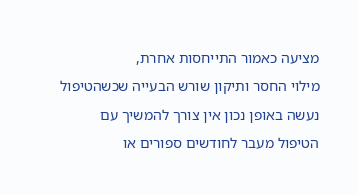מציעה כאמור התייחסות אחרת,
מילוי החסר ותיקון שורש הבעייה שכשהטיפול נעשה באופן נכון אין צורך להמשיך עם
הטיפול מעבר לחודשים ספורים או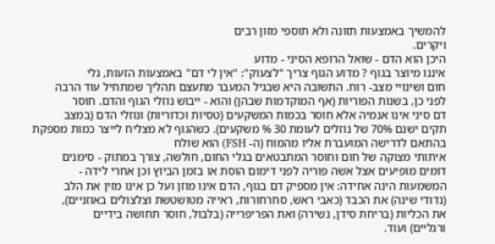להמשיך באמצעות תזונה ולא תוספי מזון רבים
ויקרים.
היכן הוא הדם - שואל הרופא הסיני - מדוע
איננו מיוצר בגוף ? מדוע הגוף צריך "לצעוק": "אין לי דם" באמצעות הזעות, גלי
חום ושינויי מצב- רוח. התשובה היא שבגיל המעבר מתעצם תהליך שמתחיל עוד הרבה
לפני כן, בשנות הפוריות (אף המוקדמות שבהן) והוא - ייבוש נוזלי הגוף והדם. חוסר
דם סיני אינו אנמיה אלא חוסר בכמות המשקעים (טסיות וכדוריות) ונוזלי הדם (במצב
תקים ישנם 70% של נוזלים לעומת 30 % משקעים). כשהגוף לא מצליח לייצר כמות מספקת
בהתאם לדרישה המועברת אליו מהמוח (ה- FSH) הוא שולח
איתותי מצוקה של חום וחוסר המתבטאים בגלי החום, חולשה, צורך במתוק - סימנים
דומים מופיעים אצל אשה פוריה לפני דימום הוסת או בזמן הביוץ וכן אחרי לידה -
המשמעות הינה אחידה: אין מספיק דם בגוף, הדם אינו מוזן ועל כן אינו מזין את הלב
(נדודי שינה) את הכבד (כאבי ראש, סחרחורות, ראייה מטושטשת וצלצולים באוזניים),
את הכליות (בריחת סידן, נשירה) ואת הפריפרייה (בלבול, חוסר תחושה בידיים
ורגליים) ועוד.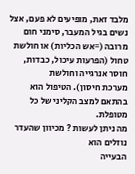מלבד זאת, מופיעים לא פעם, אצל נשים בגיל המעבר, סימני חום
מרובה (=אש הכליות) או חולשת טחול (הפרעות עיכול, כבדות, חוסר אנרגייה וחולשת
מערכת חיסון). הטיפול הוא בהתאם למצב הקליני של כל מטופלת.
מה ניתן לעשות ? מכיוון שהעדר נוזלים הוא
הבעייה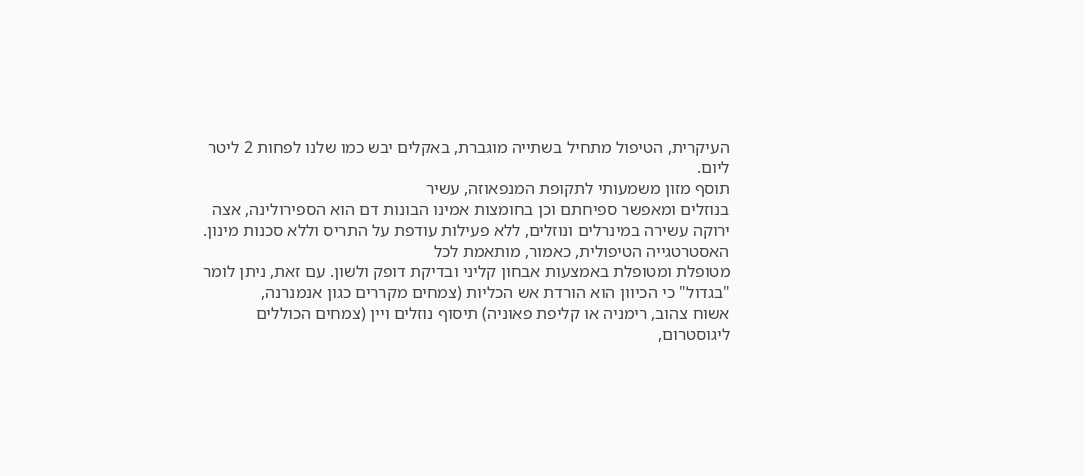העיקרית, הטיפול מתחיל בשתייה מוגברת, באקלים יבש כמו שלנו לפחות 2 ליטר
ליום.
תוסף מזון משמעותי לתקופת המנפאוזה, עשיר
בנוזלים ומאפשר ספיחתם וכן בחומצות אמינו הבונות דם הוא הספירולינה, אצה
ירוקה עשירה במינרלים ונוזלים, ללא פעילות עודפת על התריס וללא סכנות מינון.
האסטרטגייה הטיפולית, כאמור, מותאמת לכל
מטופלת ומטופלת באמצעות אבחון קליני ובדיקת דופק ולשון. עם זאת, ניתן לומר
"בגדול" כי הכיוון הוא הורדת אש הכליות (צמחים מקררים כגון אנמנרנה,
אשוח צהוב, רימניה או קליפת פאוניה) תיסוף נוזלים ויין (צמחים הכוללים
ליגוסטרום,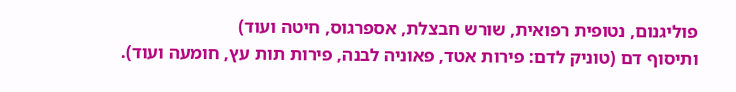פוליגנום, נטופית רפואית, שורש חבצלת, אספרגוס, חיטה ועוד)
ותיסוף דם (טוניק לדם: פירות אטד, פאוניה לבנה, פירות תות עץ, חומעה ועוד).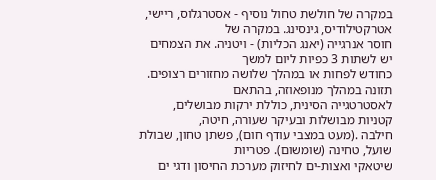במקרה של חולשת טחול נוסיף - אסטרגלוס, ריישי, אטרקטילודיס, גינסינג. במקרה של
חוסר אנרגייה (יאנג הכליות) - ויטניה. את הצמחים יש לשתות 3 כפיות ליום למשך
כחודש לפחות או במהלך שלושה מחזורים רצופים.
תזונה במהלך מנופאוזה, בהתאם
לאסטרטגייה הסינית, כוללת ירקות מבושלים, קטניות מבושלות ובעיקר שעורה, חיטה,
חילבה .(מעט במצבי עודף חום), פשתן טחון, שבולת שועל, טחינה (שומשום). פטריות
שיטאקי ואצות-ים לחיזוק מערכת החיסון ודגי ים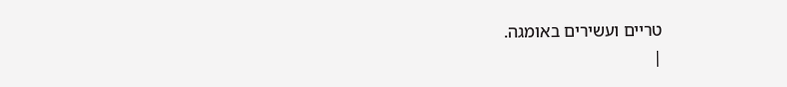טריים ועשירים באומגה.
|